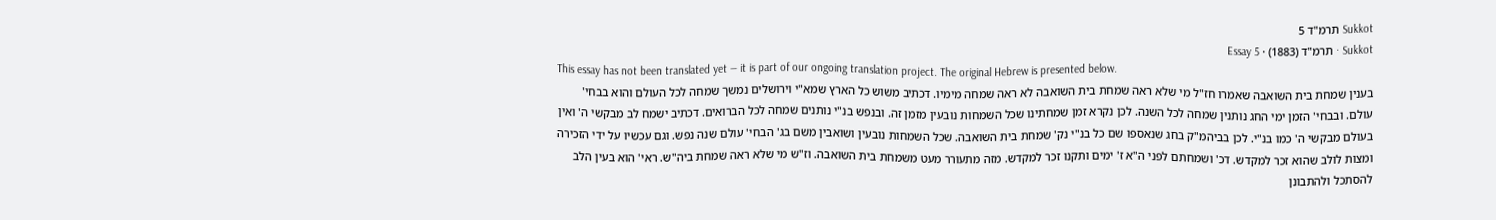Sukkot תרמ"ד 5
Sukkot · תרמ"ד (1883) · Essay 5
This essay has not been translated yet — it is part of our ongoing translation project. The original Hebrew is presented below.
בענין שמחת בית השואבה שאמרו חז"ל מי שלא ראה שמחת בית השואבה לא ראה שמחה מימיו. דכתיב משוש כל הארץ שמא"י וירושלים נמשך שמחה לכל העולם והוא בבחי' עולם. ובבחי' הזמן ימי החג נותנין שמחה לכל השנה. לכן נקרא זמן שמחתינו שכל השמחות נובעין מזמן זה. ובנפש בנ"י נותנים שמחה לכל הברואים. דכתיב ישמח לב מבקשי ה' ואין בעולם מבקשי ה' כמו בנ"י. לכן בביהמ"ק בחג שנאספו שם כל בנ"י נק' שמחת בית השואבה. שכל השמחות נובעין ושואבין משם בג' הבחי' עולם שנה נפש. וגם עכשיו על ידי הזכירה ומצות לולב שהוא זכר למקדש. דכ' ושמחתם לפני ה"א ז' ימים ותקנו זכר למקדש. מזה מתעורר מעט משמחת בית השואבה. וז"ש מי שלא ראה שמחת ביה"ש. ראי' הוא בעין הלב להסתכל ולהתבונן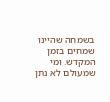בשמחה שהיינו שמחים בזמן המקדש. ומי שמעולם לא נתן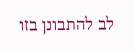לב להתבונן בזו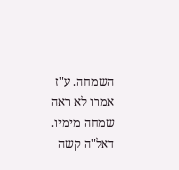השמחה. ע"ז אמרו לא ראה שמחה מימיו. דאל"ה קשה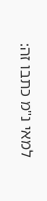למאי נ"מ כתבו זה: